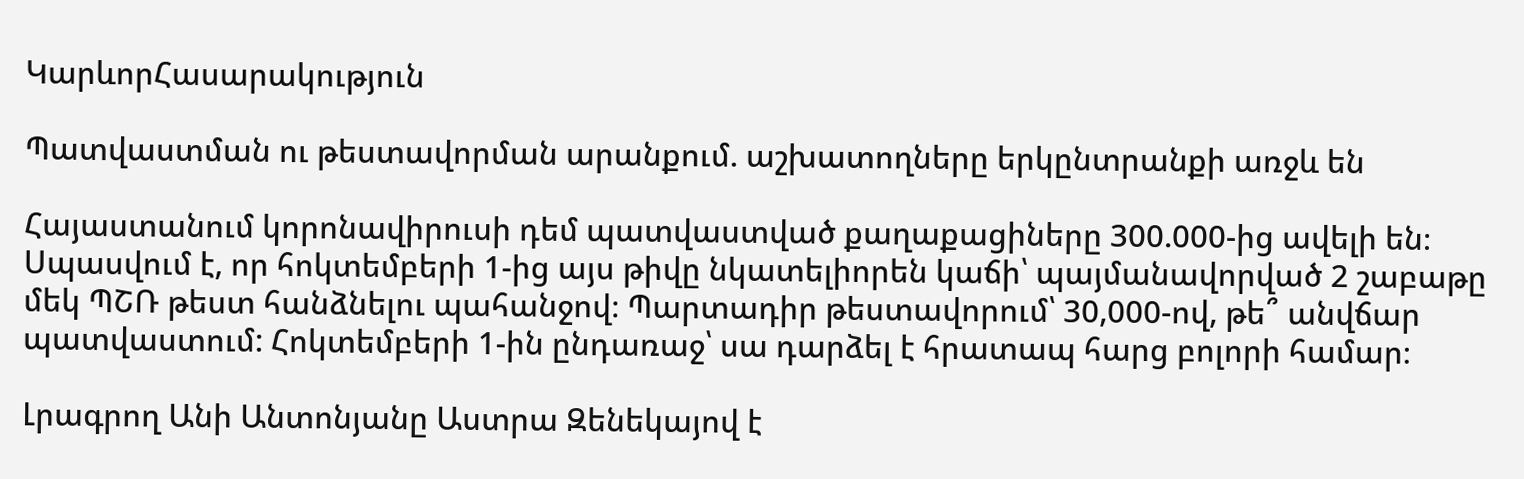ԿարևորՀասարակություն

Պատվաստման ու թեստավորման արանքում. աշխատողները երկընտրանքի առջև են

Հայաստանում կորոնավիրուսի դեմ պատվաստված քաղաքացիները 300.000-ից ավելի են։ Սպասվում է, որ հոկտեմբերի 1-ից այս թիվը նկատելիորեն կաճի՝ պայմանավորված 2 շաբաթը մեկ ՊՇՌ թեստ հանձնելու պահանջով։ Պարտադիր թեստավորում՝ 30,000-ով, թե՞ անվճար պատվաստում: Հոկտեմբերի 1-ին ընդառաջ՝ սա դարձել է հրատապ հարց բոլորի համար։

Լրագրող Անի Անտոնյանը Աստրա Զենեկայով է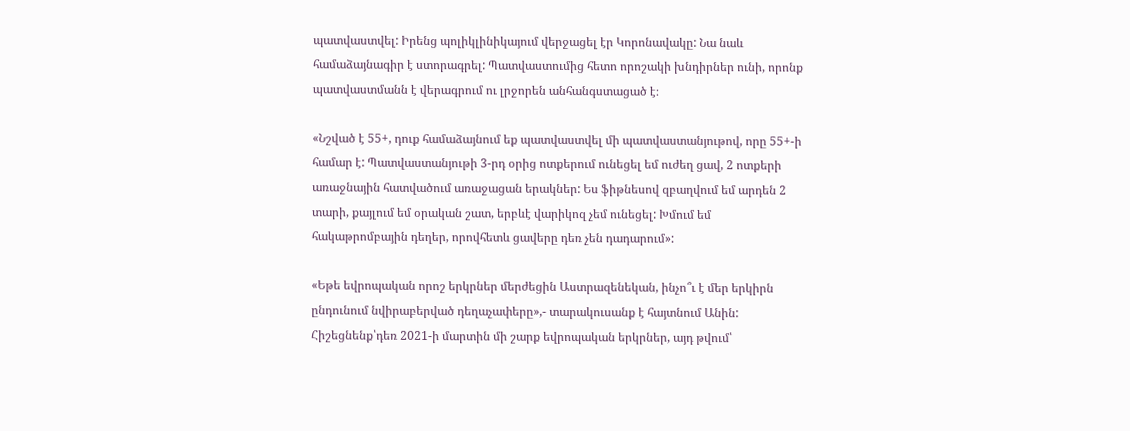պատվաստվել: Իրենց պոլիկլինիկայում վերջացել էր Կորոնավակը: Նա նաև համաձայնագիր է ստորագրել: Պատվաստումից հետո որոշակի խնդիրներ ունի, որոնք պատվաստմանն է վերագրում ու լրջորեն անհանգստացած է։

«Նշված է 55+, դուք համաձայնում եք պատվաստվել մի պատվաստանյութով, որը 55+-ի համար է: Պատվաստանյութի 3-րդ օրից ոտքերում ունեցել եմ ուժեղ ցավ, 2 ոտքերի առաջնային հատվածում առաջացան երակներ: Ես ֆիթնեսով զբաղվում եմ արդեն 2 տարի, քայլում եմ օրական շատ, երբևէ վարիկոզ չեմ ունեցել: Խմում եմ հակաթրոմբային դեղեր, որովհետև ցավերը դեռ չեն դադարում»:

«Եթե եվրոպական որոշ երկրներ մերժեցին Աստրազենեկան, ինչո՞ւ է մեր երկիրն ընդունում նվիրաբերված դեղաչափերը»,- տարակուսանք է հայտնում Անին: Հիշեցնենք՝դեռ 2021-ի մարտին մի շարք եվրոպական երկրներ, այդ թվում՝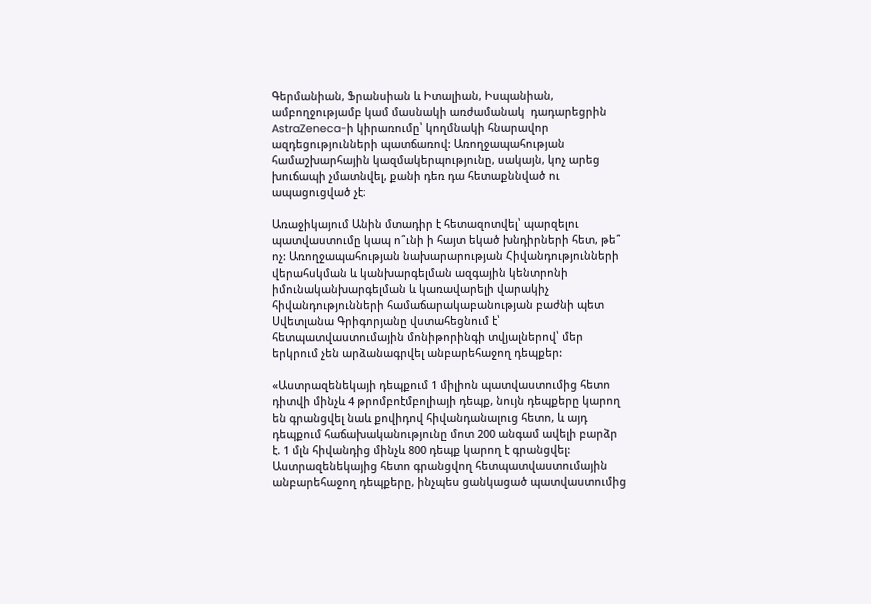Գերմանիան, Ֆրանսիան և Իտալիան, Իսպանիան, ամբողջությամբ կամ մասնակի առժամանակ  դադարեցրին AstraZeneca-ի կիրառումը՝ կողմնակի հնարավոր ազդեցությունների պատճառով: Առողջապահության համաշխարհային կազմակերպությունը, սակայն, կոչ արեց խուճապի չմատնվել, քանի դեռ դա հետաքննված ու ապացուցված չէ։

Առաջիկայում Անին մտադիր է հետազոտվել՝ պարզելու պատվաստումը կապ ո՞ւնի ի հայտ եկած խնդիրների հետ, թե՞ ոչ: Առողջապահության նախարարության Հիվանդությունների վերահսկման և կանխարգելման ազգային կենտրոնի իմունականխարգելման և կառավարելի վարակիչ հիվանդությունների համաճարակաբանության բաժնի պետ Սվետլանա Գրիգորյանը վստահեցնում է՝ հետպատվաստումային մոնիթորինգի տվյալներով՝ մեր երկրում չեն արձանագրվել անբարեհաջող դեպքեր:

«Աստրազենեկայի դեպքում 1 միլիոն պատվաստումից հետո դիտվի մինչև 4 թրոմբոէմբոլիայի դեպք, նույն դեպքերը կարող են գրանցվել նաև քովիդով հիվանդանալուց հետո, և այդ դեպքում հաճախականությունը մոտ 200 անգամ ավելի բարձր է. 1 մլն հիվանդից մինչև 800 դեպք կարող է գրանցվել: Աստրազենեկայից հետո գրանցվող հետպատվաստումային անբարեհաջող դեպքերը, ինչպես ցանկացած պատվաստումից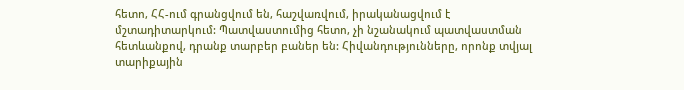հետո, ՀՀ-ում գրանցվում են, հաշվառվում, իրականացվում է մշտադիտարկում: Պատվաստումից հետո, չի նշանակում պատվաստման հետևանքով, դրանք տարբեր բաներ են: Հիվանդությունները, որոնք տվյալ տարիքային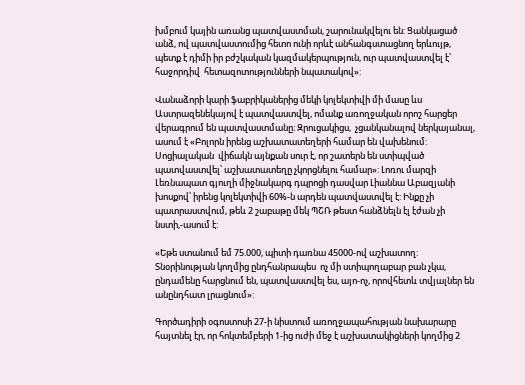խմբում կային առանց պատվաստման, շարունակվելու են: Ցանկացած անձ, ով պատվաստումից հետո ունի որևէ անհանգստացնող երևույթ, պետք է դիմի իր բժշկական կազմակերպություն, ուր պատվաստվել է՝ հաջորդիվ  հետազոտությունների նպատակով»:

Վանաձորի կարի ֆաբրիկաներից մեկի կոլեկտիվի մի մասը ևս Աստրազենեկայով է պատվաստվել, ոմանք առողջական որոշ հարցեր վերագրում են պատվաստմանը։ Զրուցակիցս,  չցանկանալով ներկայանալ, ասում է «Բոլորն իրենց աշխատատեղերի համար են վախենում: Սոցիալական  վիճակն այնքան սուր է, որ շատերն են ստիպված պատվաստվել՝ աշխատատեղը չկորցնելու համար»: Լոռու մարզի Լեռնապատ գյուղի միջնակարգ դպրոցի դասվար Լիաննա Աբազյանի խոսքով՝ իրենց կոլեկտիվի 60%-ն արդեն պատվաստվել է: Ինքը չի պատրաստվում, թեև 2 շաբաթը մեկ ՊՇՌ թեստ հանձնելն էլ էժան չի նստի,-ասում է:

«Եթե ստանում եմ 75.000, պիտի դառնա 45000-ով աշխատող: Տնօրինության կողմից ընդհանրապես  ոչ մի ստիպողաբար բան չկա, ընդամենը հարցնում են, պատվաստվել ես, այո-ոչ, որովհետև տվյալներ են անընդհատ լրացնում»:

Գործադիրի օգոստոսի 27-ի նիստում առողջապահության նախարարը հայտնել էր, որ հոկտեմբերի 1-ից ուժի մեջ է աշխատակիցների կողմից 2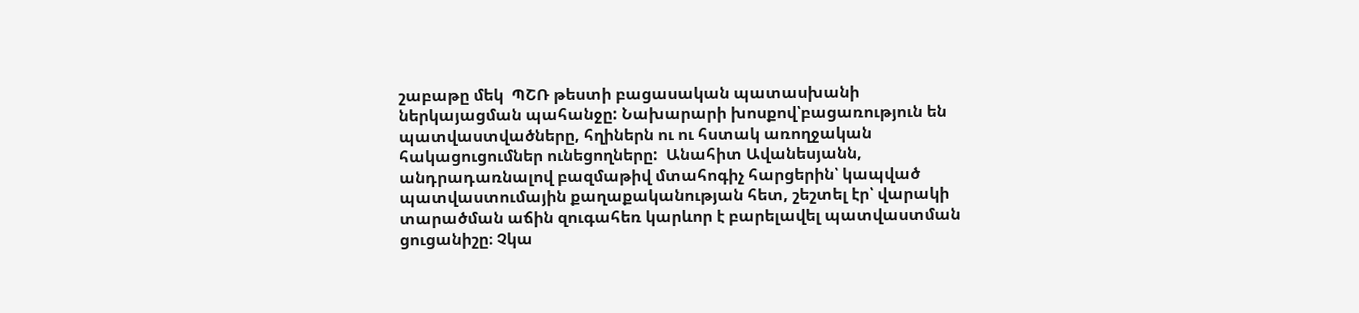շաբաթը մեկ  ՊՇՌ թեստի բացասական պատասխանի ներկայացման պահանջը: Նախարարի խոսքով՝բացառություն են պատվաստվածները, հղիներն ու ու հստակ առողջական հակացուցումներ ունեցողները:  Անահիտ Ավանեսյանն, անդրադառնալով բազմաթիվ մտահոգիչ հարցերին՝ կապված պատվաստումային քաղաքականության հետ, շեշտել էր՝ վարակի տարածման աճին զուգահեռ կարևոր է բարելավել պատվաստման ցուցանիշը։ Չկա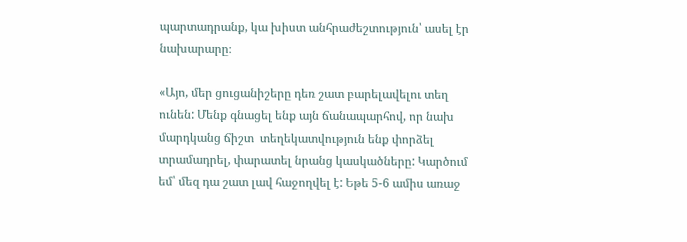պարտադրանք, կա խիստ անհրաժեշտություն՝ ասել էր նախարարը։

«Այո, մեր ցուցանիշերը դեռ շատ բարելավելու տեղ ունեն: Մենք գնացել ենք այն ճանապարհով, որ նախ մարդկանց ճիշտ  տեղեկատվություն ենք փորձել տրամադրել, փարատել նրանց կասկածները: Կարծում եմ՝ մեզ դա շատ լավ հաջողվել է: Եթե 5-6 ամիս առաջ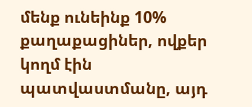մենք ունեինք 10% քաղաքացիներ, ովքեր կողմ էին պատվաստմանը, այդ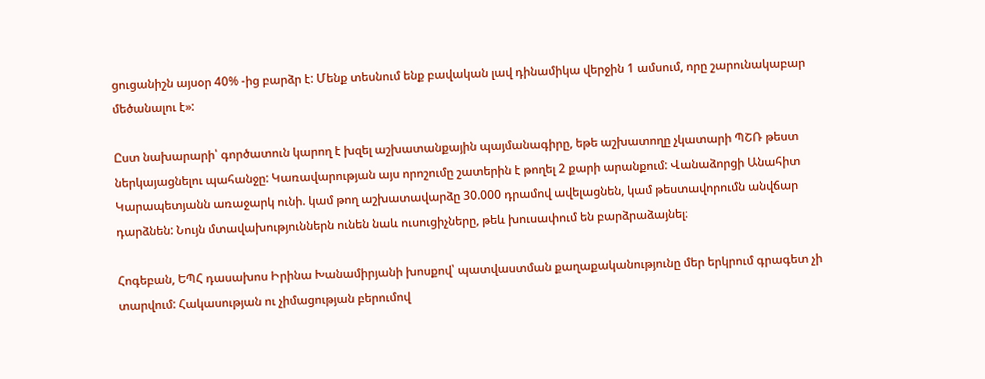ցուցանիշն այսօր 40% -ից բարձր է: Մենք տեսնում ենք բավական լավ դինամիկա վերջին 1 ամսում, որը շարունակաբար մեծանալու է»:

Ըստ նախարարի՝ գործատուն կարող է խզել աշխատանքային պայմանագիրը, եթե աշխատողը չկատարի ՊՇՌ թեստ ներկայացնելու պահանջը: Կառավարության այս որոշումը շատերին է թողել 2 քարի արանքում: Վանաձորցի Անահիտ Կարապետյանն առաջարկ ունի. կամ թող աշխատավարձը 30.000 դրամով ավելացնեն, կամ թեստավորումն անվճար դարձնեն: Նույն մտավախություններն ունեն նաև ուսուցիչները, թեև խուսափում են բարձրաձայնել։

Հոգեբան, ԵՊՀ դասախոս Իրինա Խանամիրյանի խոսքով՝ պատվաստման քաղաքականությունը մեր երկրում գրագետ չի տարվում: Հակասության ու չիմացության բերումով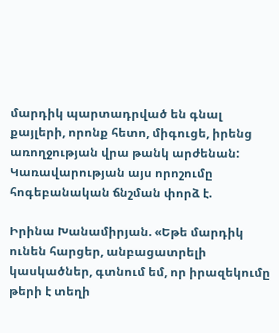մարդիկ պարտադրված են գնալ քայլերի, որոնք հետո, միգուցե, իրենց առողջության վրա թանկ արժենան: Կառավարության այս որոշումը հոգեբանական ճնշման փորձ է.

Իրինա Խանամիրյան. «Եթե մարդիկ ունեն հարցեր, անբացատրելի կասկածներ, գտնում եմ, որ իրազեկումը թերի է տեղի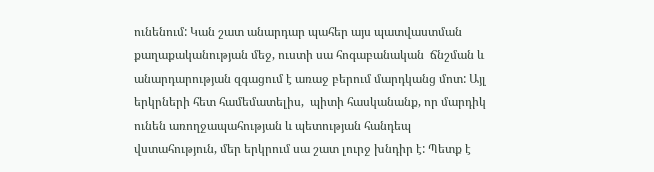ունենում: Կան շատ անարդար պահեր այս պատվաստման քաղաքականության մեջ, ուստի սա հոգաբանական  ճնշման և անարդարության զգացում է առաջ բերում մարդկանց մոտ: Այլ երկրների հետ համեմատելիս,  պիտի հասկանանք, որ մարդիկ   ունեն առողջապահության և պետության հանդեպ վստահություն, մեր երկրում սա շատ լուրջ խնդիր է: Պետք է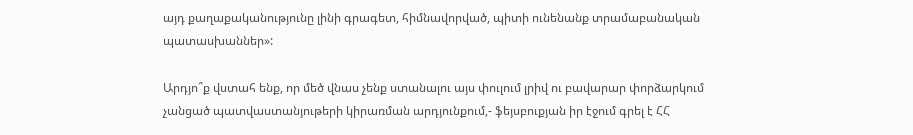այդ քաղաքականությունը լինի գրագետ, հիմնավորված, պիտի ունենանք տրամաբանական պատասխաններ»:

Արդյո՞ք վստահ ենք, որ մեծ վնաս չենք ստանալու այս փուլում լրիվ ու բավարար փորձարկում չանցած պատվաստանյութերի կիրառման արդյունքում,- ֆեյսբուքյան իր էջում գրել է ՀՀ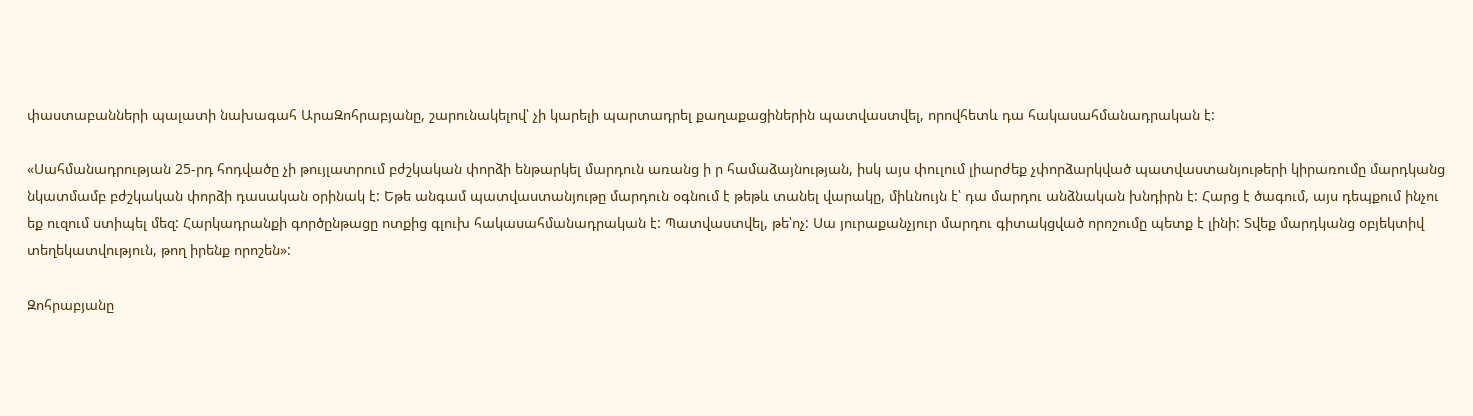փաստաբանների պալատի նախագահ ԱրաԶոհրաբյանը, շարունակելով՝ չի կարելի պարտադրել քաղաքացիներին պատվաստվել, որովհետև դա հակասահմանադրական է:

«Սահմանադրության 25-րդ հոդվածը չի թույլատրում բժշկական փորձի ենթարկել մարդուն առանց ի ր համաձայնության, իսկ այս փուլում լիարժեք չփորձարկված պատվաստանյութերի կիրառումը մարդկանց նկատմամբ բժշկական փորձի դասական օրինակ է: Եթե անգամ պատվաստանյութը մարդուն օգնում է թեթև տանել վարակը, միևնույն է՝ դա մարդու անձնական խնդիրն է: Հարց է ծագում, այս դեպքում ինչու եք ուզում ստիպել մեզ: Հարկադրանքի գործընթացը ոտքից գլուխ հակասահմանադրական է: Պատվաստվել, թե՝ոչ: Սա յուրաքանչյուր մարդու գիտակցված որոշումը պետք է լինի: Տվեք մարդկանց օբյեկտիվ տեղեկատվություն, թող իրենք որոշեն»:

Զոհրաբյանը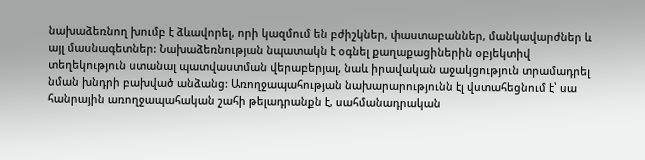նախաձեռնող խումբ է ձևավորել, որի կազմում են բժիշկներ, փաստաբաններ, մանկավարժներ և այլ մասնագետներ: Նախաձեռնության նպատակն է օգնել քաղաքացիներին օբյեկտիվ տեղեկություն ստանալ պատվաստման վերաբերյալ, նաև իրավական աջակցություն տրամադրել նման խնդրի բախված անձանց: Առողջապահության նախարարությունն էլ վստահեցնում է՝ սա հանրային առողջապահական շահի թելադրանքն է, սահմանադրական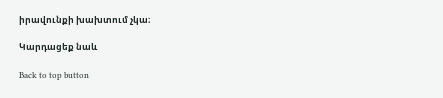իրավունքի խախտում չկա։

Կարդացեք նաև

Back to top button